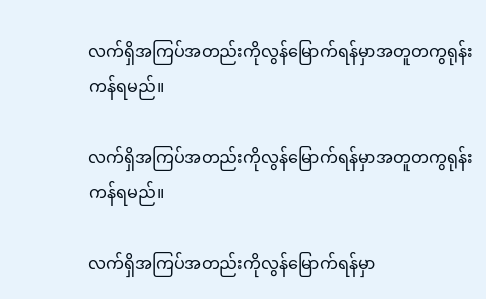လက်ရှိအကြပ်အတည်းကိုလွန်မြောက်ရန်မှာအတူတကွရုန်းကန်ရမည်။

လက်ရှိအကြပ်အတည်းကိုလွန်မြောက်ရန်မှာအတူတကွရုန်းကန်ရမည်။

လက်ရှိအကြပ်အတည်းကိုလွန်မြောက်ရန်မှာ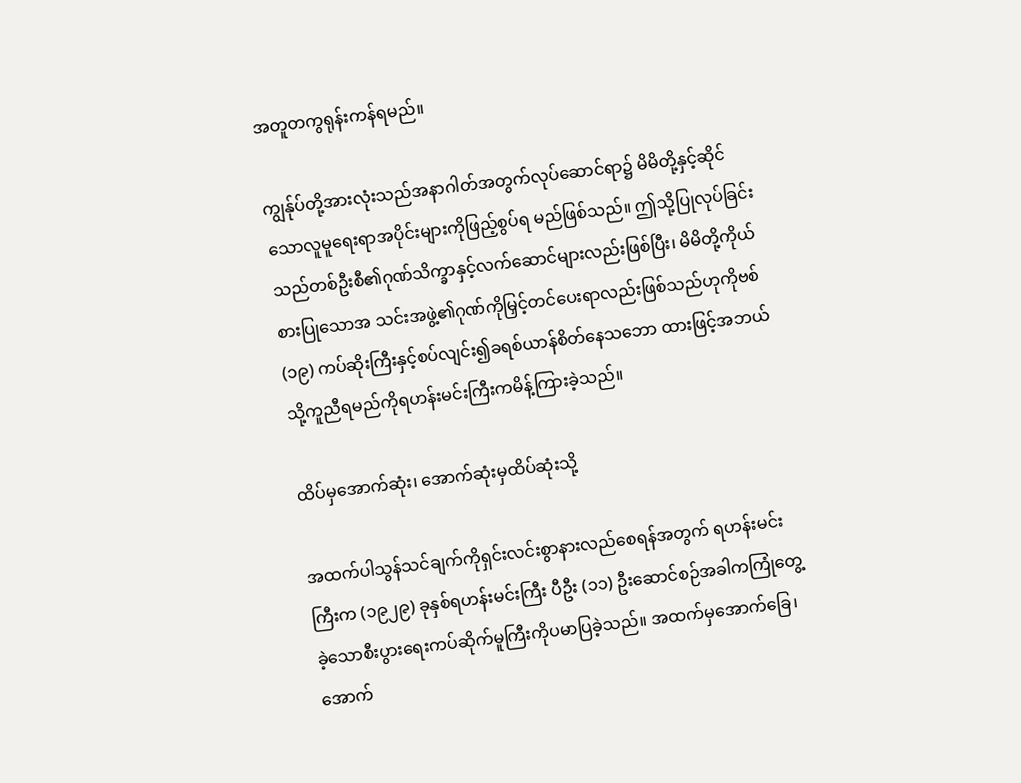အတူတကွရုန်းကန်ရမည်။

ကျွန်ုပ်တို့အားလုံးသည်အနာဂါတ်အတွက်လုပ်ဆောင်ရာ၌ မိမိတို့နှင့်ဆိုင်သောလူမူရေးရာအပိုင်းများကိုဖြည့်စွပ်ရ မည်ဖြစ်သည်။ ဤသို့ပြုလုပ်ခြင်းသည်တစ်ဦးစီ၏ဂုဏ်သိက္ခာနှင့်လက်ဆောင်များလည်းဖြစ်ပြီး၊ မိမိတို့ကိုယ်စားပြုသောအ သင်းအဖွဲ့၏ဂုဏ်ကိုမြှင့်တင်ပေးရာလည်းဖြစ်သည်ဟုကိုဗစ် (၁၉) ကပ်ဆိုးကြီးနှင့်စပ်လျင်း၍ခရစ်ယာန်စိတ်နေသဘော ထားဖြင့်အဘယ်သို့ကူညီရမည်ကိုရဟန်းမင်းကြီးကမိန့်ကြားခဲ့သည်။

ထိပ်မှအောက်ဆုံး၊ အောက်ဆုံးမှထိပ်ဆုံးသို့

အထက်ပါသွန်သင်ချက်ကိုရှင်းလင်းစွာနားလည်စေရန်အတွက် ရဟန်းမင်းကြီးက (၁၉၂၉) ခုနှစ်ရဟန်းမင်းကြီး ပီဦး (၁၁) ဦးဆောင်စဉ်အခါကကြုံတွေ့ခဲ့သောစီးပွားရေးကပ်ဆိုက်မူကြီးကိုပမာပြခဲ့သည်။ အထက်မှအောက်ခြေ၊ အောက်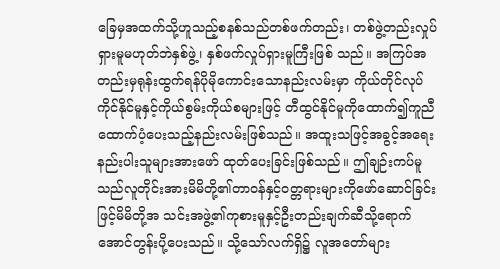ခြေမှအထက်သို့ဟူသည့်စနစ်သည်တစ်ဖက်တည်း၊ တစ်ဖွဲ့တည်းလှုပ်ရှားမူမဟုတ်ဘဲနှစ်ဖွဲ့၊ နှစ်ဖက်လှုပ်ရှားမူကြီးဖြစ် သည်။ အကြပ်အတည်းမှရုန်းထွက်ရန်ပိုမိုကောင်းသောနည်းလမ်းမှာ ကိုယ်တိုင်လုပ်ကိုင်နိုင်မူနှင့်ကိုယ်စွမ်းကိုယ်စများဖြင့် တီထွင်နိုင်မူကိုထောက်၍ကူညီထောက်ပံ့ပေးသည့်နည်းလမ်းဖြစ်သည်။ အထူးသဖြင့်အခွင့်အရေးနည်းပါးသူများအားဖော် ထုတ်ပေးခြင်းဖြစ်သည်။ ဤချဉ်းကပ်မူသည်လူတိုင်းအားမိမိတို့၏တာ၀န်နှင့်၀တ္တရားများကိုဖော်ဆောင်ခြင်းဖြင့်မိမိတို့အ သင်းအဖွဲ့၏ကုစားမူနှင့်ဦးတည်းချက်ဆီသို့ရောက်အောင်တွန်းပို့ပေးသည်။ သို့သော်လက်ရှိ၌ လူအတော်များ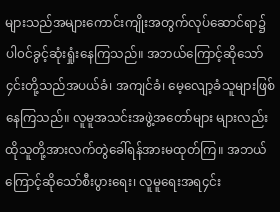များသည်အများကောင်းကျိုးအတွက်လုပ်ဆောင်ရာ၌ပါ၀င်ခွင့်ဆုံးရှုံးနေကြသည်။ အဘယ်ကြောင့်ဆိုသော်၄င်းတို့သည်အပယ်ခံ၊ အကျင်ခံ၊ မေ့လျော့ခံသူများဖြစ်နေကြသည်။ လူမူအသင်းအဖွဲ့အတော်များ များလည်းထိုသူတို့အားလက်တွဲခေါ်ရန်အားမထုတ်ကြ။ အဘယ်ကြောင့်ဆိုသော်စီးပွားရေး၊ လူမူရေးအရ၄င်း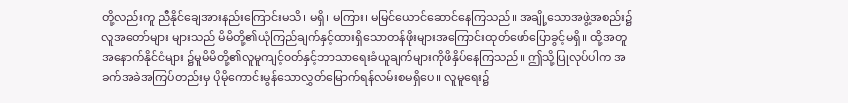တို့လည်းကူ ညီနိုင်ချေအားနည်းကြောင်းမသိ၊ မရှိ၊ မကြား၊ မမြင်ယောင်ဆောင်နေကြသည်။ အချို့သောအဖွဲ့အစည်း၌လူအတော်များ များသည် မိမိတို့၏ယုံကြည်ချက်နှင့်ထားရှိသောတန်ဖိုးများအကြောင်းထုတ်ဖော်ပြောခွင့်မရှိ။ ထို့အတူအနောက်နိုင်ငံများ ၌မူမိမိတို့၏လူမူကျင့်၀တ်နှင့်ဘာသာရေးခံယူချက်များကိုဖိနှိပ်နေကြသည်။ ဤသို့ပြုလုပ်ပါက အခက်အခဲအကြပ်တည်းမှ ပိုမိုကောင်းမွန်သောလွှတ်မြောက်ရန်လမ်းစမရှိပေ။ လူမူရေး၌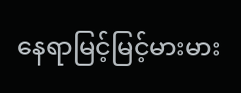နေရာမြင့်မြင့်မားမား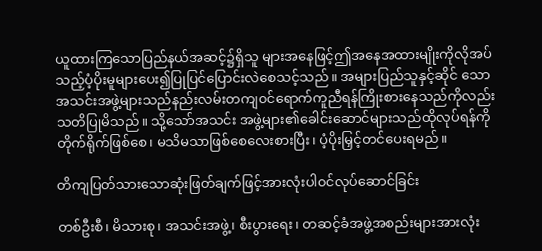ယူထားကြသောပြည်နယ်အဆင့်၌ရှိသူ များအနေဖြင့်ဤအနေအထားမျိုးကိုလိုအပ်သည့်ပံ့ပိုးမူများပေး၍ပြုပြင်ပြောင်းလဲစေသင့်သည်။ အများပြည်သူနှင့်ဆိုင် သောအသင်းအဖွဲ့များသည်နည်းလမ်းတကျ၀င်ရောက်ကူညီရန်ကြိုးစားနေသည်ကိုလည်းသတိပြုမိသည်။ သို့သော်အသင်း အဖွဲ့များ၏ခေါင်းဆောင်များသည်ထိုလုပ်ရန်ကိုတိုက်ရိုက်ဖြစ်စေ၊ မသိမသာဖြစ်စေလေးစားပြီး၊ ပံ့ပိုးမြှင့်တင်ပေးရမည်။

တိကျပြတ်သားသောဆုံးဖြတ်ချက်ဖြင့်အားလုံးပါ၀င်လုပ်ဆောင်ခြင်း

တစ်ဦးစီ၊ မိသားစု၊ အသင်းအဖွဲ့၊ စီးပွားရေး၊ တဆင့်ခံအဖွဲ့အစည်းများအားလုံး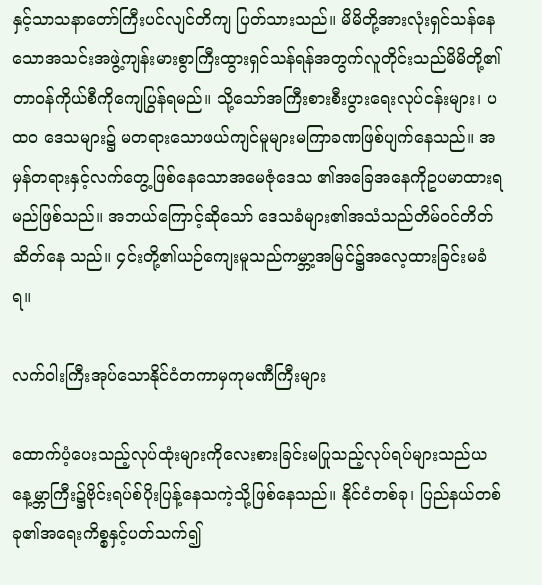နှင့်သာသနာတော်ကြီးပင်လျင်တိကျ ပြတ်သားသည်။ မိမိတို့အားလုံးရှင်သန်နေသောအသင်းအဖွဲ့ကျန်းမားစွာကြီးထွားရှင်သန်ရန်အတွက်လူတိုင်းသည်မိမိတို့၏ တာ၀န်ကိုယ်စီကိုကျေပြွန်ရမည်။ သို့သော်အကြီးစားစီးပွားရေးလုပ်ငန်းများ၊ ပထ၀ ဒေသများ၌ မတရားသောဖယ်ကျင်မူများမကြာခဏဖြစ်ပျက်နေသည်။ အမှန်တရားနှင့်လက်တွေ့ဖြစ်နေသောအမေဇုံဒေသ ၏အခြေအနေကိုဥပမာထားရမည်ဖြစ်သည်။ အဘယ်ကြောင့်ဆိုသော် ဒေသခံများ၏အသံသည်တိမ်၀င်တိတ်ဆိတ်နေ သည်။ ၄င်းတို့၏ယဉ်ကျေးမူသည်ကမ္ဘာ့အမြင်၌အလေ့ထားခြင်းမခံရ။

လက်၀ါးကြီးအုပ်သောနိုင်ငံတကာမှကုမဏီကြီးများ

ထောက်ပံ့ပေးသည့်လုပ်ထုံးများကိုလေးစားခြင်းမပြုသည့်လုပ်ရပ်များသည်ယနေ့မ္ဘာကြီး၌ဗိုင်းရပ်စ်ပိုးပြန့်နေသကဲ့သို့ဖြစ်နေသည်။ နိုင်ငံတစ်ခု၊ ပြည်နယ်တစ်ခု၏အရေးကိစ္စနှင့်ပတ်သက်၍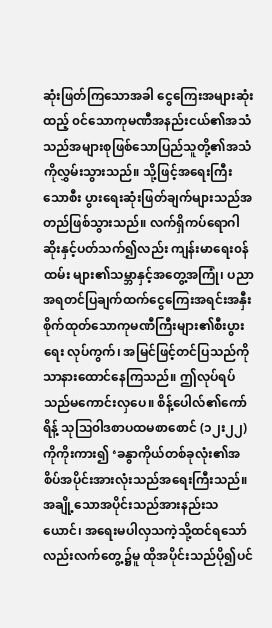ဆုံးဖြတ်ကြသောအခါ ငွေကြေးအများဆုံးထည့် ၀င်သောကုမဏီအနည်းငယ်၏အသံသည်အများစုဖြစ်သောပြည်သူတို့၏အသံကိုလွှမ်းသွားသည်။ သို့ဖြင့်အရေးကြီးသောစီး ပွားရေးဆုံးဖြတ်ချက်များသည်အတည်ဖြစ်သွားသည်။ လက်ရှိကပ်ရောဂါဆိုးနှင့်ပတ်သက်၍လည်း ကျန်းမာရေး၀န်ထမ်း များ၏သမ္ဘာနှင့်အတွေ့အကြုံ၊ ပညာအရတင်ပြချက်ထက်ငွေကြေးအရင်းအနှီးစိုက်ထုတ်သောကုမဏီကြီးများ၏စီးပွားရေး လုပ်ကွက်၊ အမြင်ဖြင့်တင်ပြသည်ကိုသာနားထောင်နေကြသည်။ ဤလုပ်ရပ်သည်မကောင်းလှပေ။ စိန့်ပေါလ်၏ကော်ရိန့် သုဩ၀ါဒစာပထမစာစောင် (၁၂း၂၂) ကိုကိုးကား၍ ‘ခနွာကိုယ်တစ်ခုလုံး၏အစိပ်အပိုင်းအားလုံးသည်အရေးကြီးသည်။ အချို့သောအပိုင်းသည်အားနည်းသယောင်၊ အရေးမပါလှသကဲ့သို့ထင်ရသော်လည်းလက်တွေ့၌မူ ထိုအပိုင်းသည်ပို၍ပင်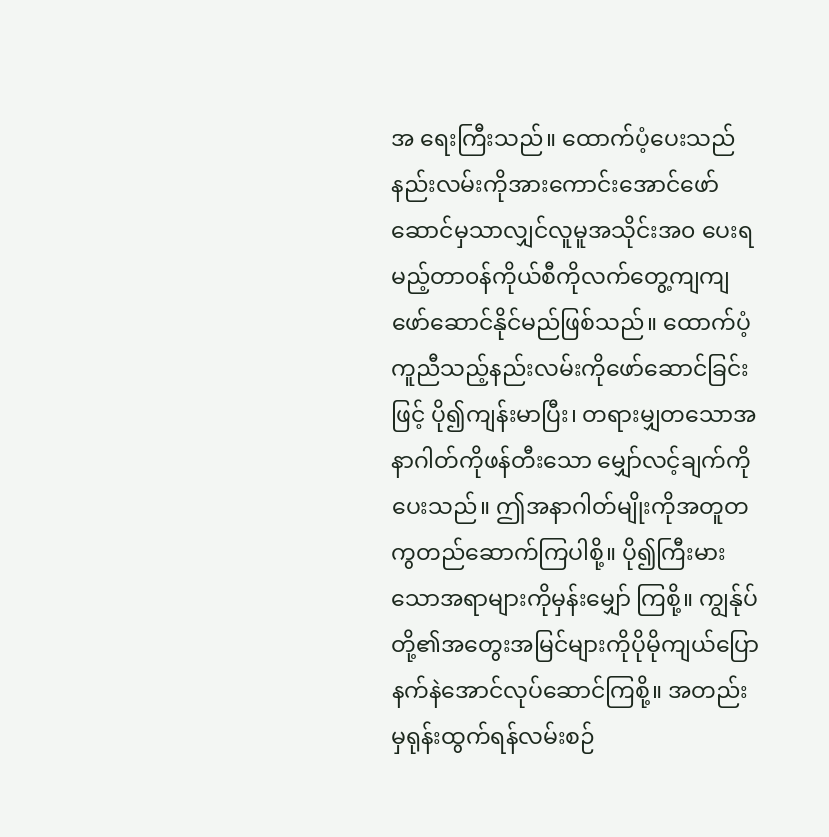အ ရေးကြီးသည်။ ထောက်ပံ့ပေးသည်နည်းလမ်းကိုအားကောင်းအောင်ဖော်ဆောင်မှသာလျှင်လူမူအသိုင်းအ၀ ပေးရမည့်တာ၀န်ကိုယ်စီကိုလက်တွေ့ကျကျဖော်ဆောင်နိုင်မည်ဖြစ်သည်။ ထောက်ပံ့ကူညီသည့်နည်းလမ်းကိုဖော်ဆောင်ခြင်းဖြင့် ပို၍ကျန်းမာပြီး၊ တရားမျှတသောအနာဂါတ်ကိုဖန်တီးသော မျှော်လင့်ချက်ကိုပေးသည်။ ဤအနာဂါတ်မျိုးကိုအတူတကွတည်ဆောက်ကြပါစို့။ ပို၍ကြီးမားသောအရာများကိုမှန်းမျှော် ကြစို့။ ကျွန်ုပ်တို့၏အတွေးအမြင်များကိုပိုမိုကျယ်ပြောနက်နဲအောင်လုပ်ဆောင်ကြစို့။ အတည်းမှရုန်းထွက်ရန်လမ်းစဉ်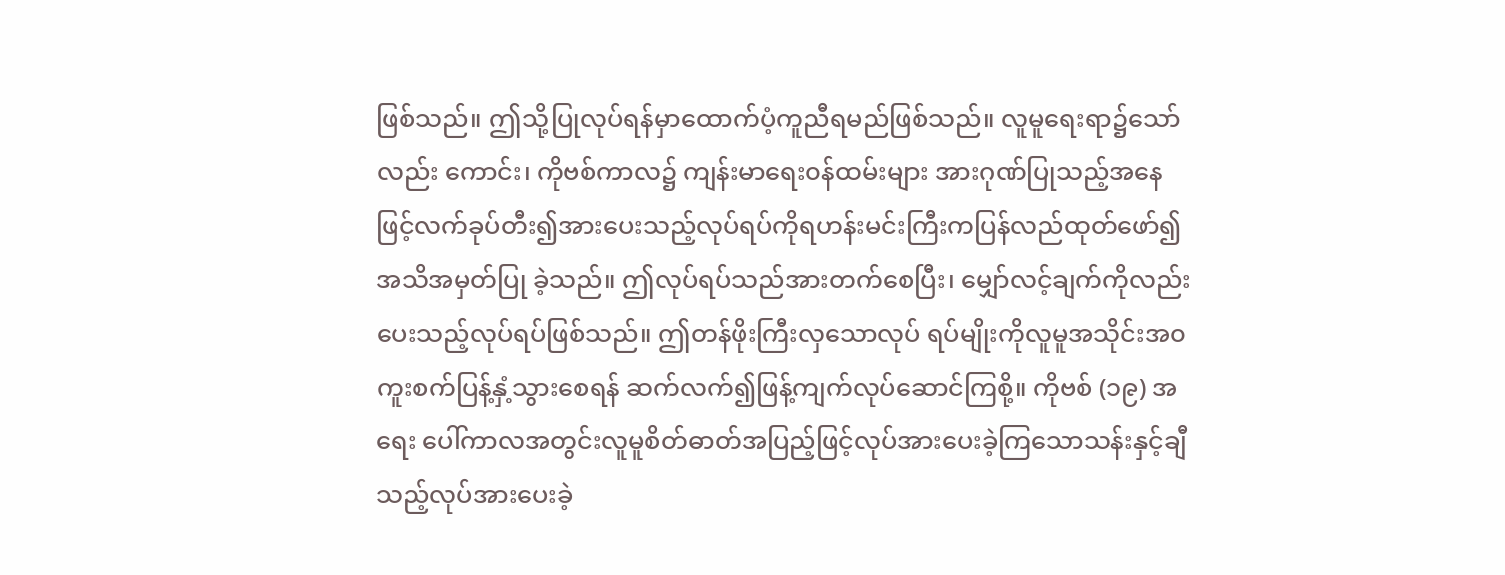ဖြစ်သည်။ ဤသို့ပြုလုပ်ရန်မှာထောက်ပံ့ကူညီရမည်ဖြစ်သည်။ လူမူရေးရာ၌သော်လည်း ကောင်း၊ ကိုဗစ်ကာလ၌ ကျန်းမာရေး၀န်ထမ်းများ အားဂုဏ်ပြုသည့်အနေဖြင့်လက်ခုပ်တီး၍အားပေးသည့်လုပ်ရပ်ကိုရဟန်းမင်းကြီးကပြန်လည်ထုတ်ဖော်၍အသိအမှတ်ပြု ခဲ့သည်။ ဤလုပ်ရပ်သည်အားတက်စေပြီး၊ မျှော်လင့်ချက်ကိုလည်းပေးသည့်လုပ်ရပ်ဖြစ်သည်။ ဤတန်ဖိုးကြီးလှသောလုပ် ရပ်မျိုးကိုလူမူအသိုင်းအ၀ကူးစက်ပြန့်နှံ့သွားစေရန် ဆက်လက်၍ဖြန့်ကျက်လုပ်ဆောင်ကြစို့။ ကိုဗစ် (၁၉) အရေး ပေါ်ကာလအတွင်းလူမူစိတ်ဓာတ်အပြည့်ဖြင့်လုပ်အားပေးခဲ့ကြသောသန်းနှင့်ချီသည့်လုပ်အားပေးခဲ့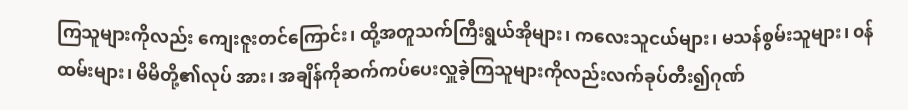ကြသူများကိုလည်း ကျေးဇူးတင်ကြောင်း၊ ထို့အတူသက်ကြီးရွယ်အိုများ၊ ကလေးသူငယ်များ၊ မသန်စွမ်းသူများ၊ ၀န်ထမ်းများ၊ မိမိတို့၏လုပ် အား၊ အချိန်ကိုဆက်ကပ်ပေးလှူခဲ့ကြသူများကိုလည်းလက်ခုပ်တီး၍ဂုဏ်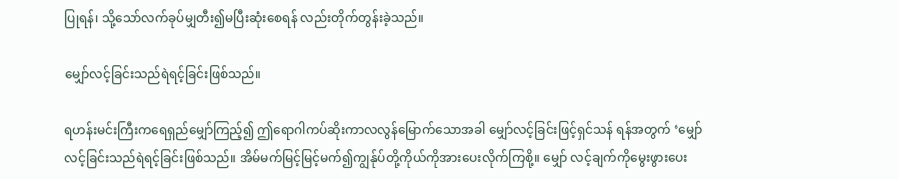ပြုရန်၊ သို့သော်လက်ခုပ်မျှတီး၍မပြီးဆုံးစေရန် လည်းတိုက်တွန်းခဲ့သည်။

မျှော်လင့်ခြင်းသည်ရဲရင့်ခြင်းဖြစ်သည်။

ရဟန်းမင်းကြီးကရေရှည်မျှော်ကြည့်၍ ဤရောဂါကပ်ဆိုးကာလလွန်မြောက်သောအခါ မျှော်လင့်ခြင်းဖြင့်ရှင်သန် ရန်အတွက် ‘မျှော်လင့်ခြင်းသည်ရဲရင့်ခြင်းဖြစ်သည်။ အိမ်မက်မြင့်မြင့်မက်၍ကျွန်ုပ်တို့ကိုယ်ကိုအားပေးလိုက်ကြစို့။ မျှော် လင့်ချက်ကိုမွေးဖွားပေး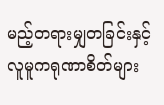မည့်တရားမျှတခြင်းနှင့်လူမူကရုဏာစိတ်များ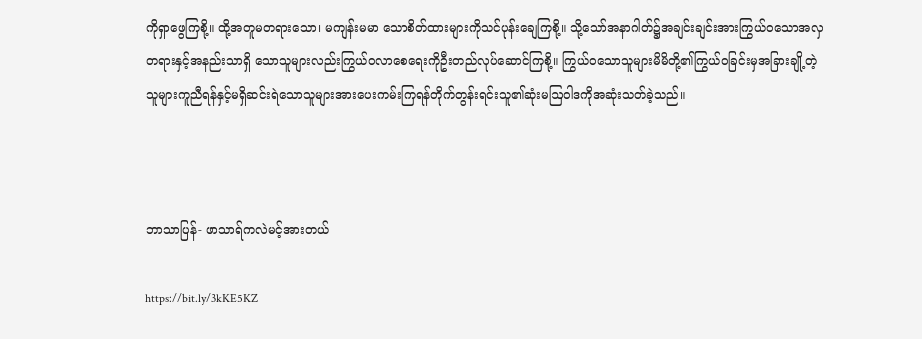ကိုရှာဖွေကြစို့။ ထို့အတူမတရားသော၊ မကျန်းမမာ သောစိတ်ထားများကိုသင်ပုန်းချေကြစို့။ သို့သော်အနာဂါတ်၌အချင်းချင်းအားကြွယ်၀သောအလှတရားနှင့်အနည်းသာရှိ သောသူများလည်းကြွယ်၀လာစေရေးကိုဦးတည်လုပ်ဆောင်ကြစို့။ ကြွယ်၀သောသူများမိမိတို့၏ကြွယ်၀ခြင်းမှအခြားချို့တဲ့ သူများကူညီရန်နှင့်မရှိဆင်းရဲသောသူများအားပေးကမ်းကြရန်တိုက်တွန်းရင်းသူ၏ဆုံးမဩ၀ါဒကိုအဆုံးသတ်ခဲ့သည်။



ဘာသာပြန်- ဖာသာရ်ကလဲမင့်အားတယ်

https://bit.ly/3kKE5KZ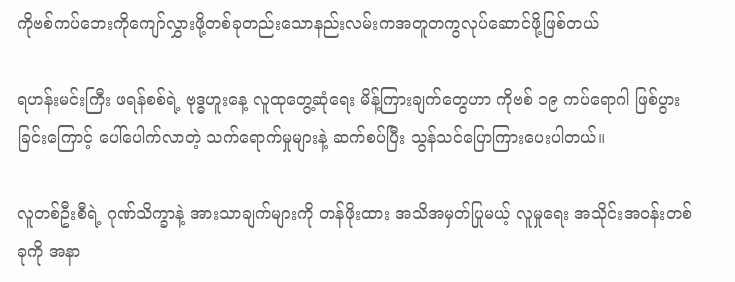ကိုဗစ်ကပ်ဘေးကိုကျော်လွှားဖို့တစ်ခုတည်းသောနည်းလမ်းကအတူတကွလုပ်ဆောင်ဖို့ဖြစ်တယ်

ရဟန်းမင်းကြီး ဖရန်စစ်ရဲ့ ဗုဒ္ဓဟူးနေ့ လူထုတွေ့ဆုံရေး မိန့်ကြားချက်တွေဟာ ကိုဗစ် ၁၉ ကပ်ရောဂါ ဖြစ်ပွားခြင်းကြောင့် ပေါ်ပေါက်လာတဲ့ သက်ရောက်မှုများနဲ့ ဆက်စပ်ပြီး သွန်သင်ပြောကြားပေးပါတယ်။

လူတစ်ဦးစီရဲ့ ဂုဏ်သိက္ခာနဲ့ အားသာချက်များကို တန်ဖိုးထား အသိအမှတ်ပြုမယ့် လူမှုရေး အသိုင်းအဝန်းတစ်ခုကို အနာ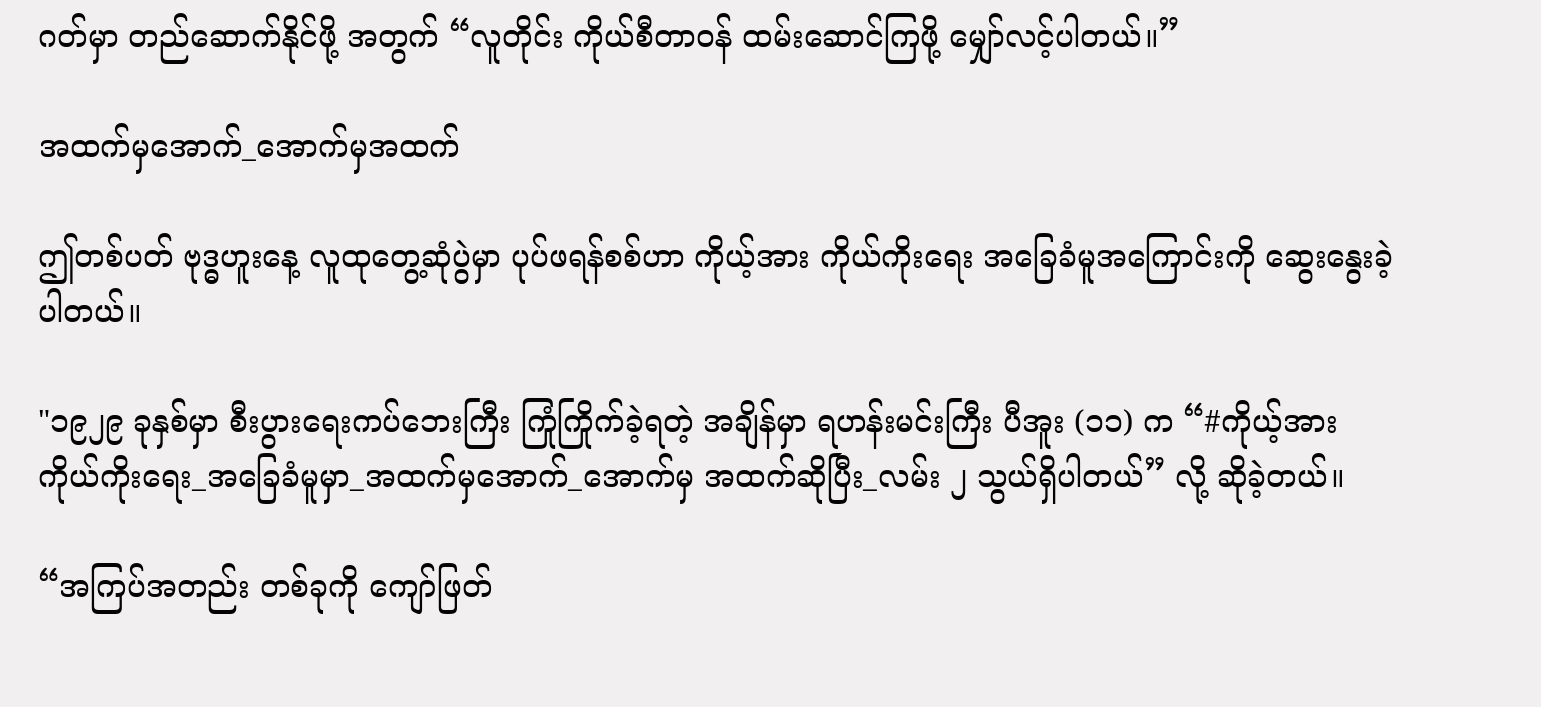ဂတ်မှာ တည်ဆောက်နိုင်ဖို့ အတွက် “လူတိုင်း ကိုယ်စီတာဝန် ထမ်းဆောင်ကြဖို့ မျှော်လင့်ပါတယ်။”

အထက်မှအောက်_အောက်မှအထက်

ဤတစ်ပတ် ဗုဒ္ဓဟူးနေ့ လူထုတွေ့ဆုံပွဲမှာ ပုပ်ဖရန်စစ်ဟာ ကိုယ့်အား ကိုယ်ကိုးရေး အခြေခံမူအကြောင်းကို ဆွေးနွေးခဲ့ပါတယ်။

"၁၉၂၉ ခုနှစ်မှာ စီးပွားရေးကပ်ဘေးကြီး ကြုံကြိုက်ခဲ့ရတဲ့ အချိန်မှာ ရဟန်းမင်းကြီး ပီအူး (၁၁) က “#ကိုယ့်အား ကိုယ်ကိုးရေး_အခြေခံမူမှာ_အထက်မှအောက်_အောက်မှ အထက်ဆိုပြီး_လမ်း ၂ သွယ်ရှိပါတယ်” လို့ ဆိုခဲ့တယ်။

“အကြပ်အတည်း တစ်ခုကို ကျော်ဖြတ်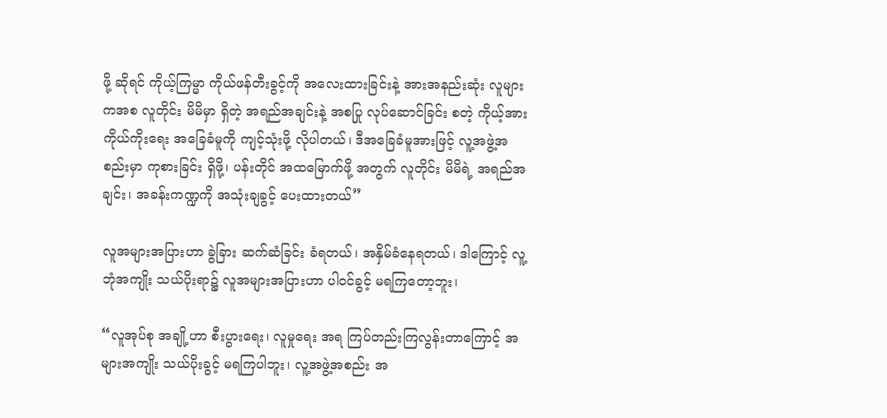ဖို့ ဆိုရင် ကိုယ့်ကြမ္မာ ကိုယ်ဖန်တီးခွင့်ကို အလေးထားခြင်းနဲ့ အားအနည်းဆုံး လူများကအစ လူတိုင်း မိမိမှာ ရှိတဲ့ အရည်အချင်းနဲ့ အစပြု လုပ်ဆောင်ခြင်း စတဲ့ ကိုယ့်အား ကိုယ်ကိုးရေး အခြေခံမူကို ကျင့်သုံးဖို့ လိုပါတယ်၊ ဒီအခြေခံမူအားဖြင့် လူ့အဖွဲ့အစည်းမှာ ကုစားခြင်း ရှိဖို့၊ ပန်းတိုင် အထမြောက်ဖို့ အတွက် လူတိုင်း မိမိရဲ့ အရည်အချင်း၊ အခန်းကဏ္ဍကို အသုံးချခွင့် ပေးထားတယ်”

လူအများအပြားဟာ ခွဲခြား ဆက်ဆံခြင်း ခံရတယ်၊ အနှိမ်ခံနေရတယ်၊ ဒါကြောင့် လူ့ဘုံအကျိုး သယ်ပိုးရာ၌ လူအများအပြားဟာ ပါဝင်ခွင့် မရကြတော့ဘူး၊

“လူအုပ်စု အချို့ဟာ စီးပွားရေး၊ လူမှုရေး အရ ကြပ်တည်းကြလွန်းတာကြောင့် အများအကျိုး သယ်ပိုးခွင့် မရကြပါဘူး၊ လူ့အဖွဲ့အစည်း အ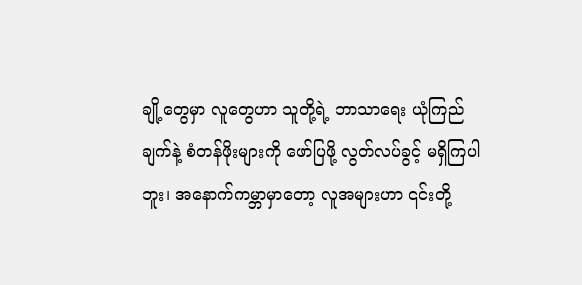ချို့တွေမှာ လူတွေဟာ သူတို့ရဲ့ ဘာသာရေး ယုံကြည်ချက်နဲ့ စံတန်ဖိုးများကို ဖော်ပြဖို့ လွတ်လပ်ခွင့် မရှိကြပါဘူး၊ အနောက်ကမ္ဘာမှာတော့ လူအများဟာ ၎င်းတို့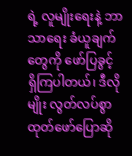ရဲ့ လူမျိုးရေးနဲ့ ဘာသာရေး ခံယူချက်တွေကို ဖော်ပြခွင့် ရှိကြပါတယ်၊ ဒီလိုမျိုး လွတ်လပ်စွာ ထုတ်ဖော်ပြောဆို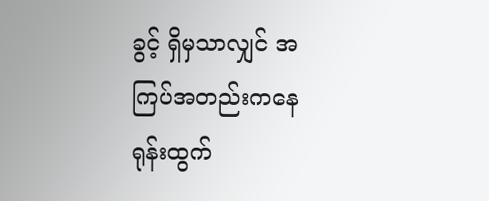ခွင့် ရှိမှသာလျှင် အကြပ်အတည်းကနေ ရုန်းထွက်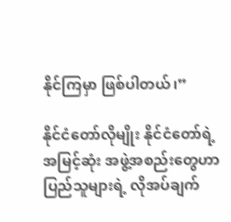နိုင်ကြမှာ ဖြစ်ပါတယ်၊”

နိုင်ငံတော်လိုမျိုး နိုင်ငံတော်ရဲ့ အမြင့်ဆုံး အဖွဲ့အစည်းတွေဟာ ပြည်သူများရဲ့ လိုအပ်ချက်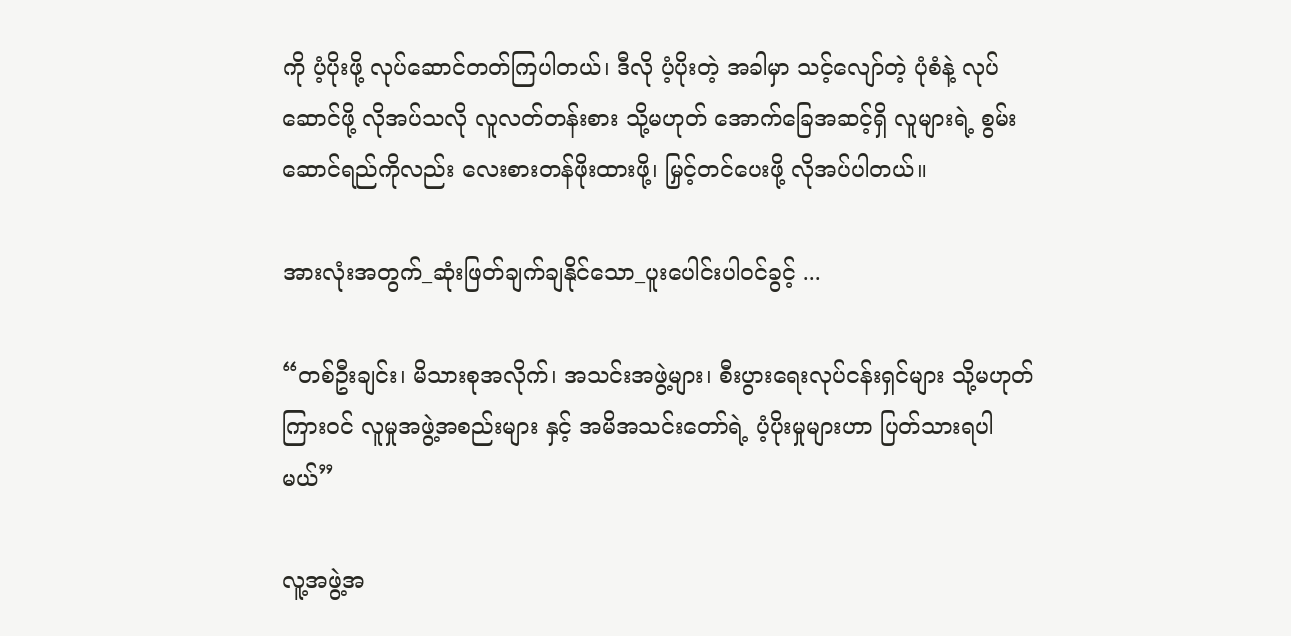ကို ပံ့ပိုးဖို့ လုပ်ဆောင်တတ်ကြပါတယ်၊ ဒီလို ပံ့ပိုးတဲ့ အခါမှာ သင့်လျော်တဲ့ ပုံစံနဲ့ လုပ်ဆောင်ဖို့ လိုအပ်သလို လူလတ်တန်းစား သို့မဟုတ် အောက်ခြေအဆင့်ရှိ လူများရဲ့ စွမ်းဆောင်ရည်ကိုလည်း လေးစားတန်ဖိုးထားဖို့၊ မြှင့်တင်ပေးဖို့ လိုအပ်ပါတယ်။

အားလုံးအတွက်_ဆုံးဖြတ်ချက်ချနိုင်သော_ပူးပေါင်းပါဝင်ခွင့် ...

“တစ်ဦးချင်း၊ မိသားစုအလိုက်၊ အသင်းအဖွဲ့များ၊ စီးပွားရေးလုပ်ငန်းရှင်များ သို့မဟုတ် ကြားဝင် လူမှုအဖွဲ့အစည်းများ နှင့် အမိအသင်းတော်ရဲ့ ပံ့ပိုးမှုများဟာ ပြတ်သားရပါမယ်”

လူ့အဖွဲ့အ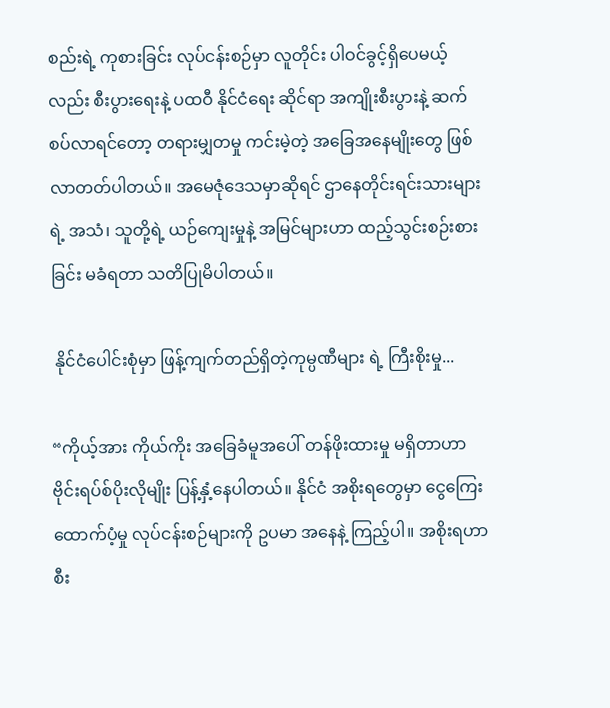စည်းရဲ့ ကုစားခြင်း လုပ်ငန်းစဉ်မှာ လူတိုင်း ပါဝင်ခွင့်ရှိပေမယ့်လည်း စီးပွားရေးနဲ့ ပထဝီ နိုင်ငံရေး ဆိုင်ရာ အကျိုးစီးပွားနဲ့ ဆက်စပ်လာရင်တော့ တရားမျှတမှု ကင်းမဲ့တဲ့ အခြေအနေမျိုးတွေ ဖြစ်လာတတ်ပါတယ်။ အမေဇုံဒေသမှာဆိုရင် ဌာနေတိုင်းရင်းသားများရဲ့ အသံ၊ သူတို့ရဲ့ ယဉ်ကျေးမှုနဲ့ အမြင်များဟာ ထည့်သွင်းစဉ်းစားခြင်း မခံရတာ သတိပြုမိပါတယ်။

 နိုင်ငံပေါင်းစုံမှာ ဖြန့်ကျက်တည်ရှိတဲ့ကုမ္ပဏီများ ရဲ့ ကြီးစိုးမှု...

“ကိုယ့်အား ကိုယ်ကိုး အခြေခံမူအပေါ် တန်ဖိုးထားမှု မရှိတာဟာ ဗိုင်းရပ်စ်ပိုးလိုမျိုး ပြန့်နှံ့နေပါတယ်။ နိုင်ငံ အစိုးရတွေမှာ ငွေကြေးထောက်ပံ့မှု လုပ်ငန်းစဉ်များကို ဥပမာ အနေနဲ့ ကြည့်ပါ။ အစိုးရဟာ စီး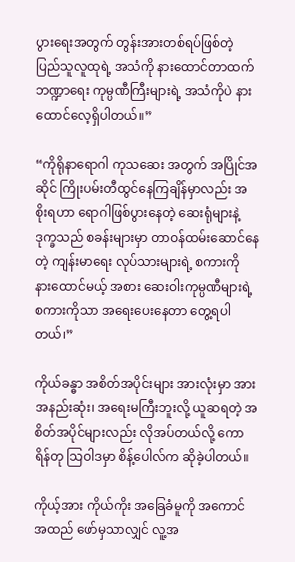ပွားရေးအတွက် တွန်းအားတစ်ရပ်ဖြစ်တဲ့ ပြည်သူလူထုရဲ့ အသံကို နားထောင်တာထက် ဘဏ္ဍာရေး ကုမ္ပဏီကြီးများရဲ့ အသံကိုပဲ နားထောင်လေ့ရှိပါတယ်။”

“ကိုရိုနာရောဂါ ကုသဆေး အတွက် အပြိုင်အဆိုင် ကြိုးပမ်းတီထွင်နေကြချိန်မှာလည်း အစိုးရဟာ ရောဂါဖြစ်ပွားနေတဲ့ ဆေးရုံများနဲ့ ဒုက္ခသည် စခန်းများမှာ တာဝန်ထမ်းဆောင်နေတဲ့ ကျန်းမာရေး လုပ်သားများရဲ့ စကားကို နားထောင်မယ့် အစား ဆေးဝါးကုမ္ပဏီများရဲ့ စကားကိုသာ အရေးပေးနေတာ တွေ့ရပါတယ်၊”

ကိုယ်ခန္ဓာ အစိတ်အပိုင်းများ အားလုံးမှာ အားအနည်းဆုံး၊ အရေးမကြီးဘူးလို့ ယူဆရတဲ့ အစိတ်အပိုင်များလည်း လိုအပ်တယ်လို့ ကောရိန်တု သြဝါဒမှာ စိန့်ပေါလ်က ဆိုခဲ့ပါတယ်။

ကိုယ့်အား ကိုယ်ကိုး အခြေခံမူကို အကောင်အထည် ဖော်မှသာလျှင် လူ့အ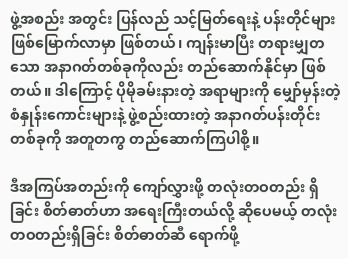ဖွဲ့အစည်း အတွင်း ပြန်လည် သင့်မြတ်ရေးနဲ့ ပန်းတိုင်များ ဖြစ်မြောက်လာမှာ ဖြစ်တယ်၊ ကျန်းမာပြီး တရားမျှတသော အနာဂတ်တစ်ခုကိုလည်း တည်ဆောက်နိုင်မှာ ဖြစ်တယ်။ ဒါကြောင့် ပိုမိုခမ်းနားတဲ့ အရာများကို မျှော်မှန်းတဲ့ စံနှုန်းကောင်းများနဲ့ ဖွဲ့စည်းထားတဲ့ အနာဂတ်ပန်းတိုင်း တစ်ခုကို အတူတကွ တည်ဆောက်ကြပါစို့။

ဒီအကြပ်အတည်းကို ကျော်လွှားဖို့ တလုံးတဝတည်း ရှိခြင်း စိတ်ဓာတ်ဟာ အရေးကြီးတယ်လို့ ဆိုပေမယ့် တလုံးတဝတည်းရှိခြင်း စိတ်ဓာတ်ဆီ ရောက်ဖို့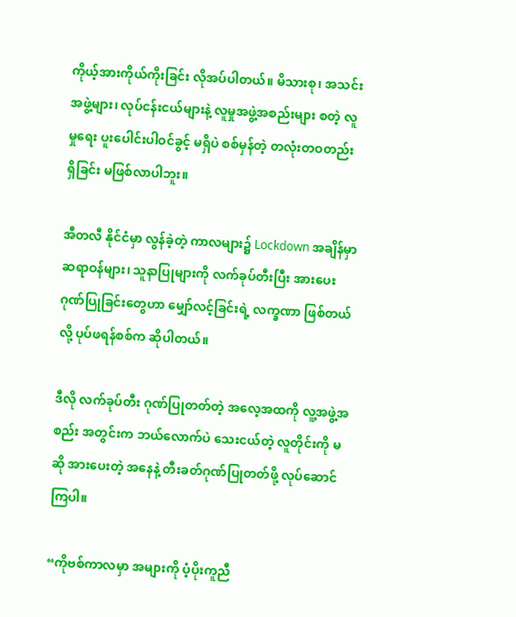ကိုယ့်အားကိုယ်ကိုးခြင်း လိုအပ်ပါတယ်။ မိသားစု၊ အသင်းအဖွဲ့များ၊ လုပ်ငန်းငယ်များနဲ့ လူမှုအဖွဲ့အစည်းများ စတဲ့ လူမှုရေး ပူးပေါင်းပါဝင်ခွင့် မရှိပဲ စစ်မှန်တဲ့ တလုံးတဝတည်း ရှိခြင်း မဖြစ်လာပါဘူး။

အီတလီ နိုင်ငံမှာ လွန်ခဲ့တဲ့ ကာလများ၌ Lockdown အချိန်မှာ ဆရာဝန်များ၊ သူနာပြုများကို လက်ခုပ်တီးပြီး အားပေး ဂုဏ်ပြုခြင်းတွေဟာ မျှော်လင့်ခြင်းရဲ့ လက္ခဏာ ဖြစ်တယ်လို့ ပုပ်ဖရန်စစ်က ဆိုပါတယ်။

ဒီလို လက်ခုပ်တီး ဂုဏ်ပြုတတ်တဲ့ အလေ့အထကို လူ့အဖွဲ့အစည်း အတွင်းက ဘယ်လောက်ပဲ သေးငယ်တဲ့ လူတိုင်းကို မဆို အားပေးတဲ့ အနေနဲ့ တီးခတ်ဂုဏ်ပြုတတ်ဖို့ လုပ်ဆောင်ကြပါ။

“ကိုဗစ်ကာလမှာ အများကို ပံ့ပိုးကူညီ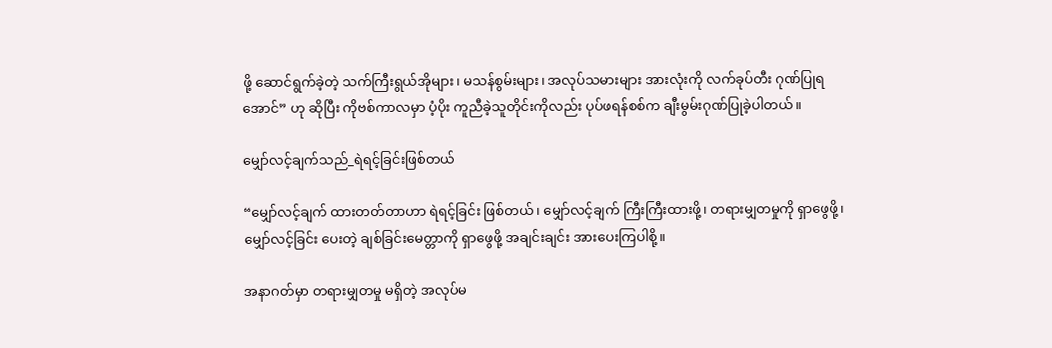ဖို့ ဆောင်ရွက်ခဲ့တဲ့ သက်ကြီးရွယ်အိုများ၊ မသန်စွမ်းများ၊ အလုပ်သမားများ အားလုံးကို လက်ခုပ်တီး ဂုဏ်ပြုရအောင်” ဟု ဆိုပြီး ကိုဗစ်ကာလမှာ ပံ့ပိုး ကူညီခဲ့သူတိုင်းကိုလည်း ပုပ်ဖရန်စစ်က ချီးမွမ်းဂုဏ်ပြုခဲ့ပါတယ်။

မျှော်လင့်ချက်သည်_ရဲရင့်ခြင်းဖြစ်တယ်

“မျှော်လင့်ချက် ထားတတ်တာဟာ ရဲရင့်ခြင်း ဖြစ်တယ်၊ မျှော်လင့်ချက် ကြီးကြီးထားဖို့၊ တရားမျှတမှုကို ရှာဖွေဖို့၊ မျှော်လင့်ခြင်း ပေးတဲ့ ချစ်ခြင်းမေတ္တာကို ရှာဖွေဖို့ အချင်းချင်း အားပေးကြပါစို့။

အနာဂတ်မှာ တရားမျှတမှု မရှိတဲ့ အလုပ်မ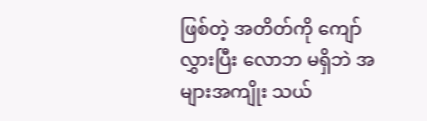ဖြစ်တဲ့ အတိတ်ကို ကျော်လွှားပြီး လောဘ မရှိဘဲ အများအကျိုး သယ်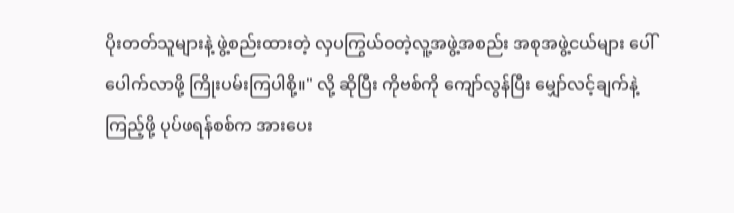ပိုးတတ်သူများနဲ့ ဖွဲ့စည်းထားတဲ့ လှပကြွယ်ဝတဲ့လူ့အဖွဲ့အစည်း အစုအဖွဲ့ငယ်များ ပေါ်ပေါက်လာဖို့ ကြိုးပမ်းကြပါစို့။" လို့ ဆိုပြီး ကိုဗစ်ကို ကျော်လွန်ပြီး မျှော်လင့်ချက်နဲ့ ကြည့်ဖို့ ပုပ်ဖရန်စစ်က အားပေး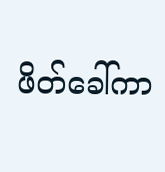ဖိတ်ခေါ်ကာ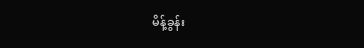မိန့်ခွန်း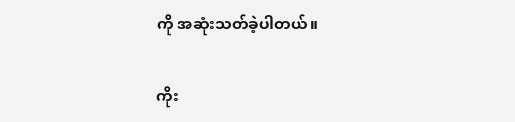ကို အဆုံးသတ်ခဲ့ပါတယ်။

ကိုး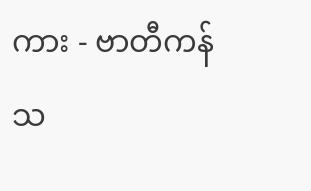ကား - ဗာတီကန် သ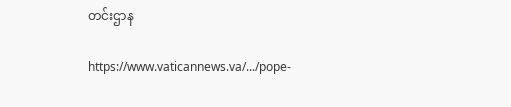တင်းဌာန

https://www.vaticannews.va/.../pope-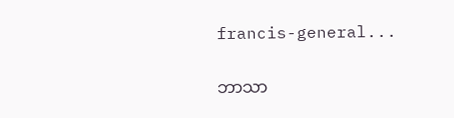francis-general...

ဘာသာ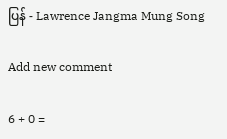ပြန် - Lawrence Jangma Mung Song

Add new comment

6 + 0 =